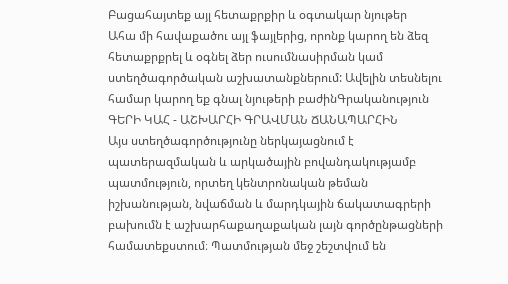Բացահայտեք այլ հետաքրքիր և օգտակար նյութեր
Ահա մի հավաքածու այլ ֆայլերից, որոնք կարող են ձեզ հետաքրքրել և օգնել ձեր ուսումնասիրման կամ ստեղծագործական աշխատանքներում: Ավելին տեսնելու համար կարող եք գնալ նյութերի բաժինԳրականություն
ԳԵՐԻ ԿԱՀ - ԱՇԽԱՐՀԻ ԳՐԱՎՄԱՆ ՃԱՆԱՊԱՐՀԻՆ
Այս ստեղծագործությունը ներկայացնում է պատերազմական և արկածային բովանդակությամբ պատմություն, որտեղ կենտրոնական թեման իշխանության, նվաճման և մարդկային ճակատագրերի բախումն է աշխարհաքաղաքական լայն գործընթացների համատեքստում։ Պատմության մեջ շեշտվում են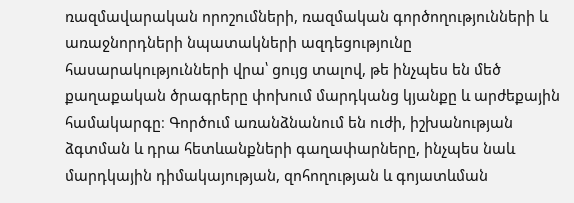ռազմավարական որոշումների, ռազմական գործողությունների և առաջնորդների նպատակների ազդեցությունը հասարակությունների վրա՝ ցույց տալով, թե ինչպես են մեծ քաղաքական ծրագրերը փոխում մարդկանց կյանքը և արժեքային համակարգը։ Գործում առանձնանում են ուժի, իշխանության ձգտման և դրա հետևանքների գաղափարները, ինչպես նաև մարդկային դիմակայության, զոհողության և գոյատևման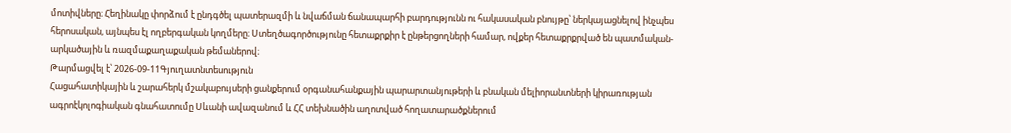մոտիվները։ Հեղինակը փորձում է ընդգծել պատերազմի և նվաճման ճանապարհի բարդությունն ու հակասական բնույթը՝ ներկայացնելով ինչպես հերոսական, այնպես էլ ողբերգական կողմերը։ Ստեղծագործությունը հետաքրքիր է ընթերցողների համար, ովքեր հետաքրքրված են պատմական-արկածային և ռազմաքաղաքական թեմաներով։
Թարմացվել է՝ 2026-09-11Գյուղատնտեսություն
Հացահատիկային և շարահերկ մշակաբույսերի ցանքերում օրգանահանքային պարարտանյութերի և բնական մելիորանտների կիրառության ագրոէկոլոգիական գնահատումը Սևանի ավազանում և ՀՀ տեխնածին աղոտված հողատարածքներում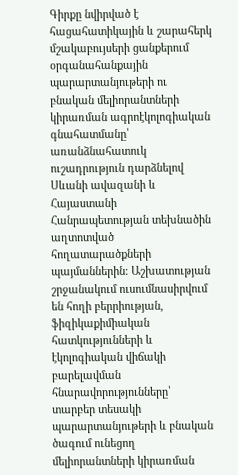Գիրքը նվիրված է հացահատիկային և շարահերկ մշակաբույսերի ցանքերում օրգանահանքային պարարտանյութերի ու բնական մելիորանտների կիրառման ագրոէկոլոգիական գնահատմանը՝ առանձնահատուկ ուշադրություն դարձնելով Սևանի ավազանի և Հայաստանի Հանրապետության տեխնածին աղտոտված հողատարածքների պայմաններին։ Աշխատության շրջանակում ուսումնասիրվում են հողի բերրիության, ֆիզիկաքիմիական հատկությունների և էկոլոգիական վիճակի բարելավման հնարավորությունները՝ տարբեր տեսակի պարարտանյութերի և բնական ծագում ունեցող մելիորանտների կիրառման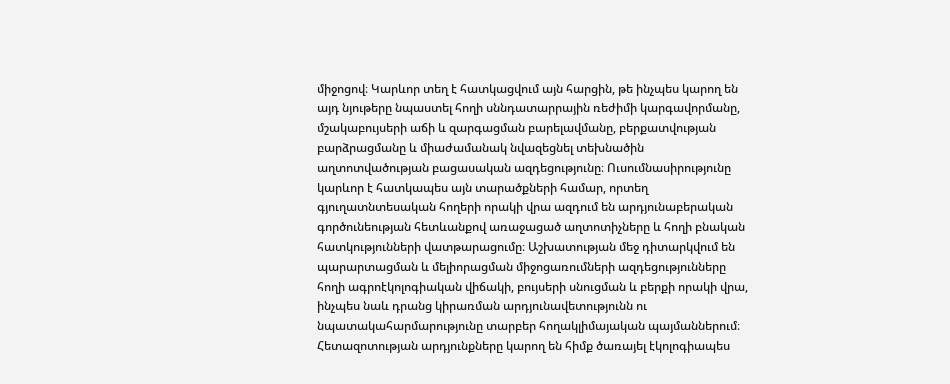միջոցով։ Կարևոր տեղ է հատկացվում այն հարցին, թե ինչպես կարող են այդ նյութերը նպաստել հողի սննդատարրային ռեժիմի կարգավորմանը, մշակաբույսերի աճի և զարգացման բարելավմանը, բերքատվության բարձրացմանը և միաժամանակ նվազեցնել տեխնածին աղտոտվածության բացասական ազդեցությունը։ Ուսումնասիրությունը կարևոր է հատկապես այն տարածքների համար, որտեղ գյուղատնտեսական հողերի որակի վրա ազդում են արդյունաբերական գործունեության հետևանքով առաջացած աղտոտիչները և հողի բնական հատկությունների վատթարացումը։ Աշխատության մեջ դիտարկվում են պարարտացման և մելիորացման միջոցառումների ազդեցությունները հողի ագրոէկոլոգիական վիճակի, բույսերի սնուցման և բերքի որակի վրա, ինչպես նաև դրանց կիրառման արդյունավետությունն ու նպատակահարմարությունը տարբեր հողակլիմայական պայմաններում։ Հետազոտության արդյունքները կարող են հիմք ծառայել էկոլոգիապես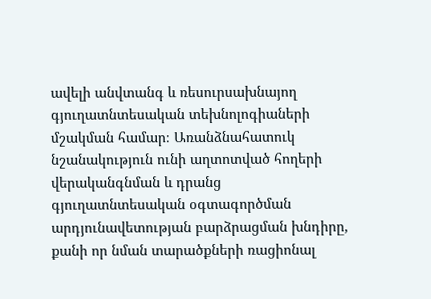ավելի անվտանգ և ռեսուրսախնայող գյուղատնտեսական տեխնոլոգիաների մշակման համար։ Առանձնահատուկ նշանակություն ունի աղտոտված հողերի վերականգնման և դրանց գյուղատնտեսական օգտագործման արդյունավետության բարձրացման խնդիրը, քանի որ նման տարածքների ռացիոնալ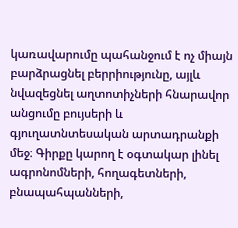կառավարումը պահանջում է ոչ միայն բարձրացնել բերրիությունը, այլև նվազեցնել աղտոտիչների հնարավոր անցումը բույսերի և գյուղատնտեսական արտադրանքի մեջ։ Գիրքը կարող է օգտակար լինել ագրոնոմների, հողագետների, բնապահպանների,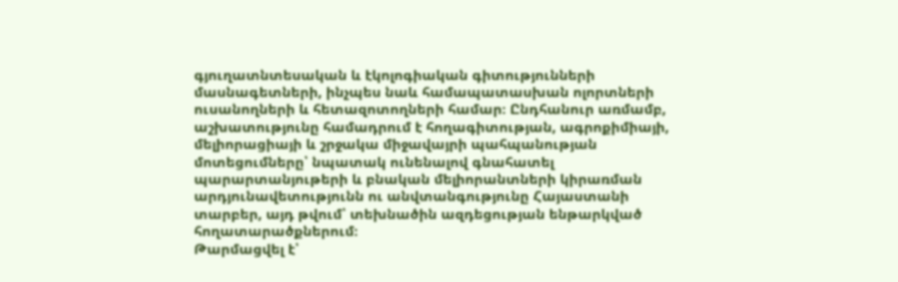գյուղատնտեսական և էկոլոգիական գիտությունների մասնագետների, ինչպես նաև համապատասխան ոլորտների ուսանողների և հետազոտողների համար։ Ընդհանուր առմամբ, աշխատությունը համադրում է հողագիտության, ագրոքիմիայի, մելիորացիայի և շրջակա միջավայրի պահպանության մոտեցումները՝ նպատակ ունենալով գնահատել պարարտանյութերի և բնական մելիորանտների կիրառման արդյունավետությունն ու անվտանգությունը Հայաստանի տարբեր, այդ թվում՝ տեխնածին ազդեցության ենթարկված հողատարածքներում։
Թարմացվել է՝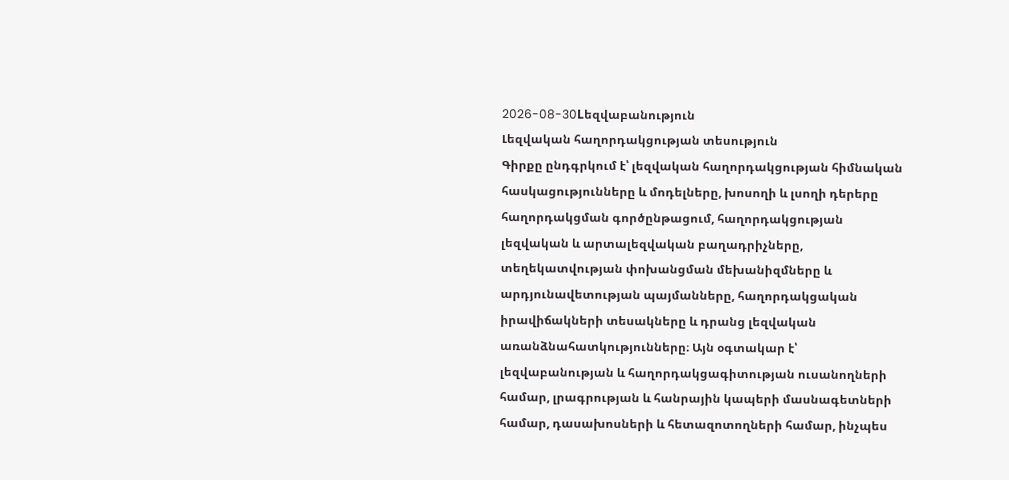2026-08-30Lեզվաբանություն
Լեզվական հաղորդակցության տեսություն
Գիրքը ընդգրկում է՝ լեզվական հաղորդակցության հիմնական հասկացությունները և մոդելները, խոսողի և լսողի դերերը հաղորդակցման գործընթացում, հաղորդակցության լեզվական և արտալեզվական բաղադրիչները, տեղեկատվության փոխանցման մեխանիզմները և արդյունավետության պայմանները, հաղորդակցական իրավիճակների տեսակները և դրանց լեզվական առանձնահատկությունները։ Այն օգտակար է՝ լեզվաբանության և հաղորդակցագիտության ուսանողների համար, լրագրության և հանրային կապերի մասնագետների համար, դասախոսների և հետազոտողների համար, ինչպես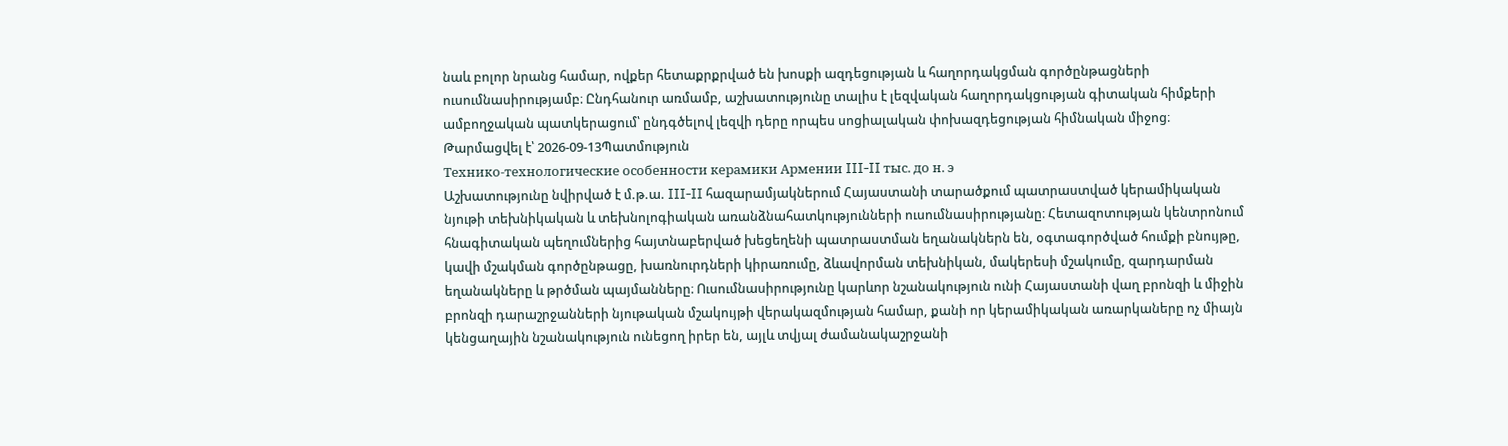նաև բոլոր նրանց համար, ովքեր հետաքրքրված են խոսքի ազդեցության և հաղորդակցման գործընթացների ուսումնասիրությամբ։ Ընդհանուր առմամբ, աշխատությունը տալիս է լեզվական հաղորդակցության գիտական հիմքերի ամբողջական պատկերացում՝ ընդգծելով լեզվի դերը որպես սոցիալական փոխազդեցության հիմնական միջոց։
Թարմացվել է՝ 2026-09-13Պատմություն
Технико-технологические особенности керамики Армении III-II тыс. до н. э
Աշխատությունը նվիրված է մ.թ.ա. III-II հազարամյակներում Հայաստանի տարածքում պատրաստված կերամիկական նյութի տեխնիկական և տեխնոլոգիական առանձնահատկությունների ուսումնասիրությանը։ Հետազոտության կենտրոնում հնագիտական պեղումներից հայտնաբերված խեցեղենի պատրաստման եղանակներն են, օգտագործված հումքի բնույթը, կավի մշակման գործընթացը, խառնուրդների կիրառումը, ձևավորման տեխնիկան, մակերեսի մշակումը, զարդարման եղանակները և թրծման պայմանները։ Ուսումնասիրությունը կարևոր նշանակություն ունի Հայաստանի վաղ բրոնզի և միջին բրոնզի դարաշրջանների նյութական մշակույթի վերակազմության համար, քանի որ կերամիկական առարկաները ոչ միայն կենցաղային նշանակություն ունեցող իրեր են, այլև տվյալ ժամանակաշրջանի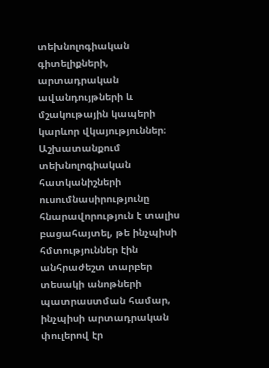տեխնոլոգիական գիտելիքների, արտադրական ավանդույթների և մշակութային կապերի կարևոր վկայություններ։ Աշխատանքում տեխնոլոգիական հատկանիշների ուսումնասիրությունը հնարավորություն է տալիս բացահայտել, թե ինչպիսի հմտություններ էին անհրաժեշտ տարբեր տեսակի անոթների պատրաստման համար, ինչպիսի արտադրական փուլերով էր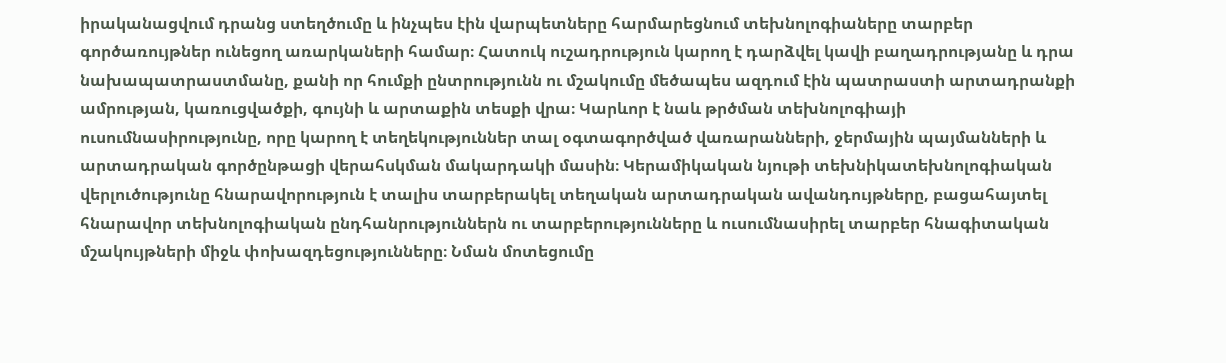իրականացվում դրանց ստեղծումը և ինչպես էին վարպետները հարմարեցնում տեխնոլոգիաները տարբեր գործառույթներ ունեցող առարկաների համար։ Հատուկ ուշադրություն կարող է դարձվել կավի բաղադրությանը և դրա նախապատրաստմանը, քանի որ հումքի ընտրությունն ու մշակումը մեծապես ազդում էին պատրաստի արտադրանքի ամրության, կառուցվածքի, գույնի և արտաքին տեսքի վրա։ Կարևոր է նաև թրծման տեխնոլոգիայի ուսումնասիրությունը, որը կարող է տեղեկություններ տալ օգտագործված վառարանների, ջերմային պայմանների և արտադրական գործընթացի վերահսկման մակարդակի մասին։ Կերամիկական նյութի տեխնիկատեխնոլոգիական վերլուծությունը հնարավորություն է տալիս տարբերակել տեղական արտադրական ավանդույթները, բացահայտել հնարավոր տեխնոլոգիական ընդհանրություններն ու տարբերությունները և ուսումնասիրել տարբեր հնագիտական մշակույթների միջև փոխազդեցությունները։ Նման մոտեցումը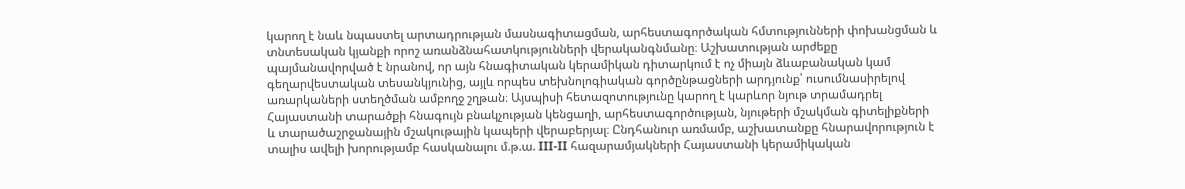կարող է նաև նպաստել արտադրության մասնագիտացման, արհեստագործական հմտությունների փոխանցման և տնտեսական կյանքի որոշ առանձնահատկությունների վերականգնմանը։ Աշխատության արժեքը պայմանավորված է նրանով, որ այն հնագիտական կերամիկան դիտարկում է ոչ միայն ձևաբանական կամ գեղարվեստական տեսանկյունից, այլև որպես տեխնոլոգիական գործընթացների արդյունք՝ ուսումնասիրելով առարկաների ստեղծման ամբողջ շղթան։ Այսպիսի հետազոտությունը կարող է կարևոր նյութ տրամադրել Հայաստանի տարածքի հնագույն բնակչության կենցաղի, արհեստագործության, նյութերի մշակման գիտելիքների և տարածաշրջանային մշակութային կապերի վերաբերյալ։ Ընդհանուր առմամբ, աշխատանքը հնարավորություն է տալիս ավելի խորությամբ հասկանալու մ.թ.ա. III-II հազարամյակների Հայաստանի կերամիկական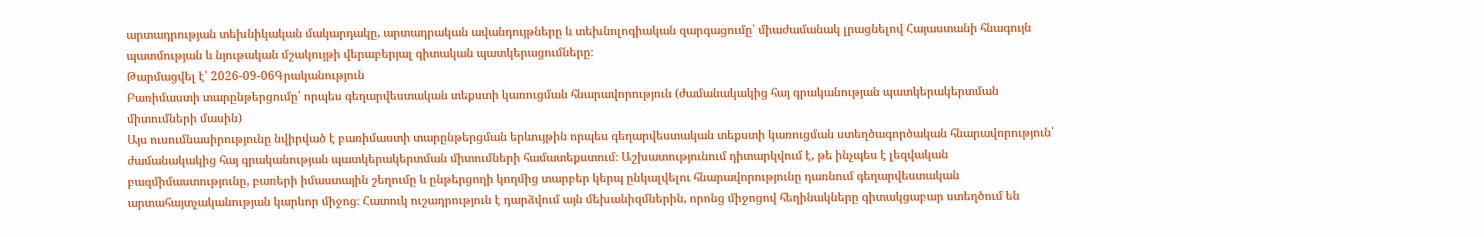արտադրության տեխնիկական մակարդակը, արտադրական ավանդույթները և տեխնոլոգիական զարգացումը՝ միաժամանակ լրացնելով Հայաստանի հնագույն պատմության և նյութական մշակույթի վերաբերյալ գիտական պատկերացումները։
Թարմացվել է՝ 2026-09-06Գրականություն
Բառիմաստի տարընթերցումը՝ որպես գեղարվեստական տեքստի կառուցման հնարավորություն (ժամանակակից հայ գրականության պատկերակերտման միտումների մասին)
Այս ուսումնասիրությունը նվիրված է բառիմաստի տարընթերցման երևույթին որպես գեղարվեստական տեքստի կառուցման ստեղծագործական հնարավորություն՝ ժամանակակից հայ գրականության պատկերակերտման միտումների համատեքստում։ Աշխատությունում դիտարկվում է, թե ինչպես է լեզվական բազմիմաստությունը, բառերի իմաստային շեղումը և ընթերցողի կողմից տարբեր կերպ ընկալվելու հնարավորությունը դառնում գեղարվեստական արտահայտչականության կարևոր միջոց։ Հատուկ ուշադրություն է դարձվում այն մեխանիզմներին, որոնց միջոցով հեղինակները գիտակցաբար ստեղծում են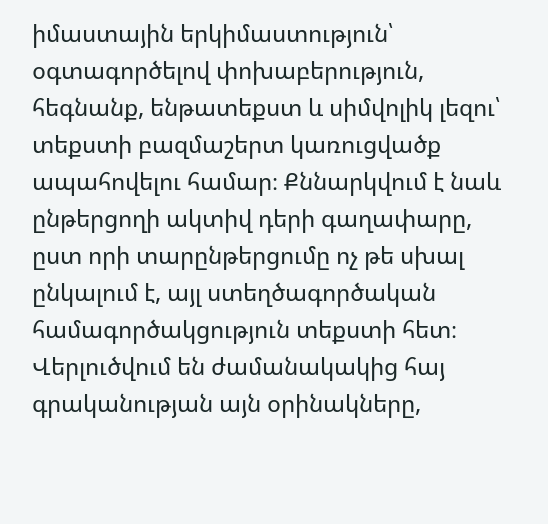իմաստային երկիմաստություն՝ օգտագործելով փոխաբերություն, հեգնանք, ենթատեքստ և սիմվոլիկ լեզու՝ տեքստի բազմաշերտ կառուցվածք ապահովելու համար։ Քննարկվում է նաև ընթերցողի ակտիվ դերի գաղափարը, ըստ որի տարընթերցումը ոչ թե սխալ ընկալում է, այլ ստեղծագործական համագործակցություն տեքստի հետ։ Վերլուծվում են ժամանակակից հայ գրականության այն օրինակները,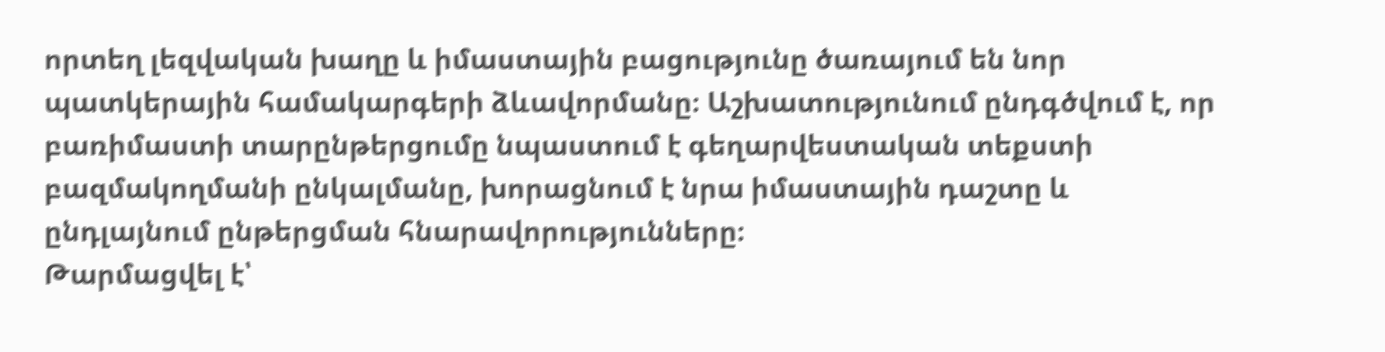որտեղ լեզվական խաղը և իմաստային բացությունը ծառայում են նոր պատկերային համակարգերի ձևավորմանը։ Աշխատությունում ընդգծվում է, որ բառիմաստի տարընթերցումը նպաստում է գեղարվեստական տեքստի բազմակողմանի ընկալմանը, խորացնում է նրա իմաստային դաշտը և ընդլայնում ընթերցման հնարավորությունները։
Թարմացվել է՝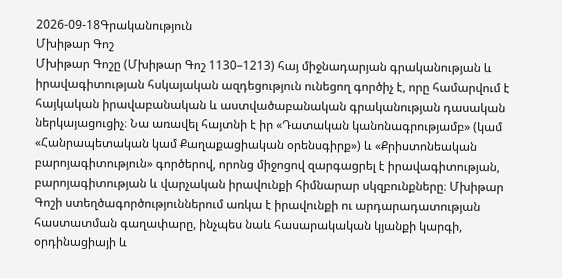2026-09-18Գրականություն
Մխիթար Գոշ
Մխիթար Գոշը (Մխիթար Գոշ 1130–1213) հայ միջնադարյան գրականության և իրավագիտության հսկայական ազդեցություն ունեցող գործիչ է, որը համարվում է հայկական իրավաբանական և աստվածաբանական գրականության դասական ներկայացուցիչ։ Նա առավել հայտնի է իր «Դատական կանոնագրությամբ» (կամ «Հանրապետական կամ Քաղաքացիական օրենսգիրք») և «Քրիստոնեական բարոյագիտություն» գործերով, որոնց միջոցով զարգացրել է իրավագիտության, բարոյագիտության և վարչական իրավունքի հիմնարար սկզբունքները։ Մխիթար Գոշի ստեղծագործություններում առկա է իրավունքի ու արդարադատության հաստատման գաղափարը, ինչպես նաև հասարակական կյանքի կարգի, օրդինացիայի և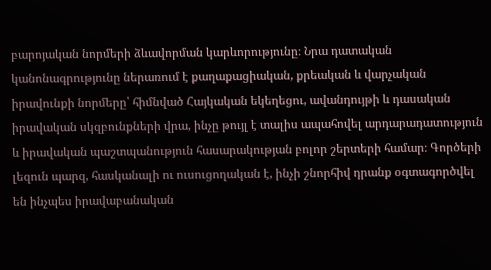բարոյական նորմերի ձևավորման կարևորությունը։ Նրա դատական կանոնագրությունը ներառում է քաղաքացիական, քրեական և վարչական իրավունքի նորմերը՝ հիմնված Հայկական եկեղեցու, ավանդույթի և դասական իրավական սկզբունքների վրա, ինչը թույլ է տալիս ապահովել արդարադատություն և իրավական պաշտպանություն հասարակության բոլոր շերտերի համար։ Գործերի լեզուն պարզ, հասկանալի ու ուսուցողական է, ինչի շնորհիվ դրանք օգտագործվել են ինչպես իրավաբանական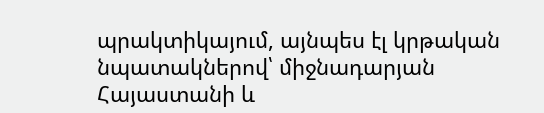պրակտիկայում, այնպես էլ կրթական նպատակներով՝ միջնադարյան Հայաստանի և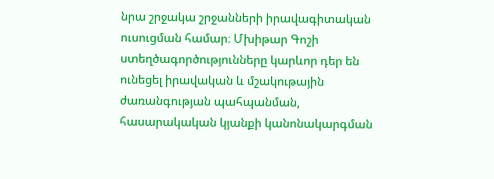նրա շրջակա շրջանների իրավագիտական ուսուցման համար։ Մխիթար Գոշի ստեղծագործությունները կարևոր դեր են ունեցել իրավական և մշակութային ժառանգության պահպանման, հասարակական կյանքի կանոնակարգման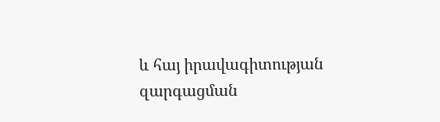և հայ իրավագիտության զարգացման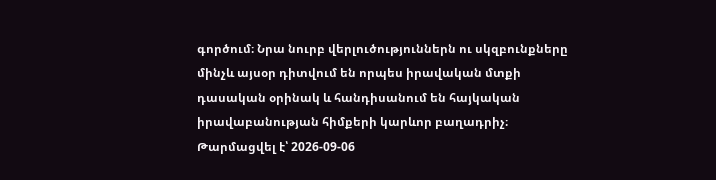գործում։ Նրա նուրբ վերլուծություններն ու սկզբունքները մինչև այսօր դիտվում են որպես իրավական մտքի դասական օրինակ և հանդիսանում են հայկական իրավաբանության հիմքերի կարևոր բաղադրիչ։
Թարմացվել է՝ 2026-09-06